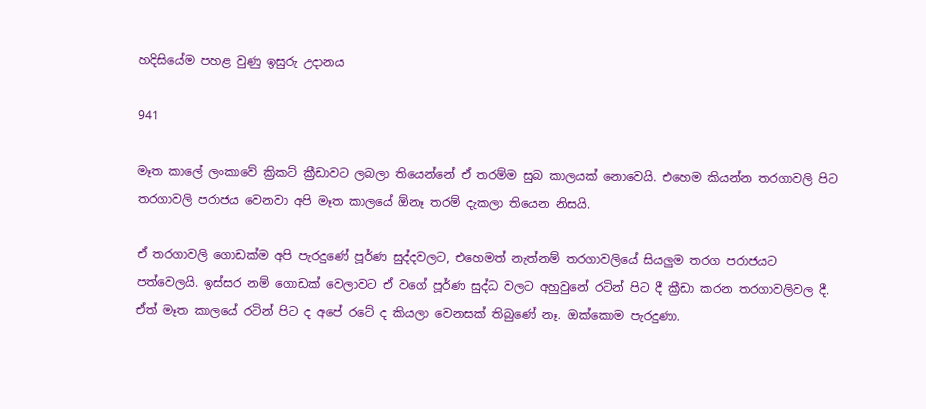හදිසියේම පහළ වුණු ඉසුරු උදානය

941

මෑත කාලේ ලංකාවේ ක්‍රිකට් ක්‍රීඩාවට ලබලා තියෙන්නේ ඒ තරම්ම සුබ කාලයක් නොවෙයි. එහෙම කියන්න තරගාවලි පිට තරගාවලි පරාජය වෙනවා අපි මෑත කාලයේ ඕනෑ තරම් දැකලා තියෙන නිසයි.

ඒ තරගාවලි ගොඩක්ම අපි පැරදුණේ පූර්ණ සුද්දවලට, එහෙමත් නැත්නම් තරගාවලියේ සියලුම තරග පරාජයට පත්වෙලයි. ඉස්සර නම් ගොඩක් වෙලාවට ඒ වගේ පූර්ණ සුද්ධ වලට අහුවුනේ රටින් පිට දී ක්‍රීඩා කරන තරගාවලිවල දී. ඒත් මෑත කාලයේ රටින් පිට ද අපේ රටේ ද කියලා වෙනසක් තිබුණේ නෑ. ඔක්කොම පැරදුණා.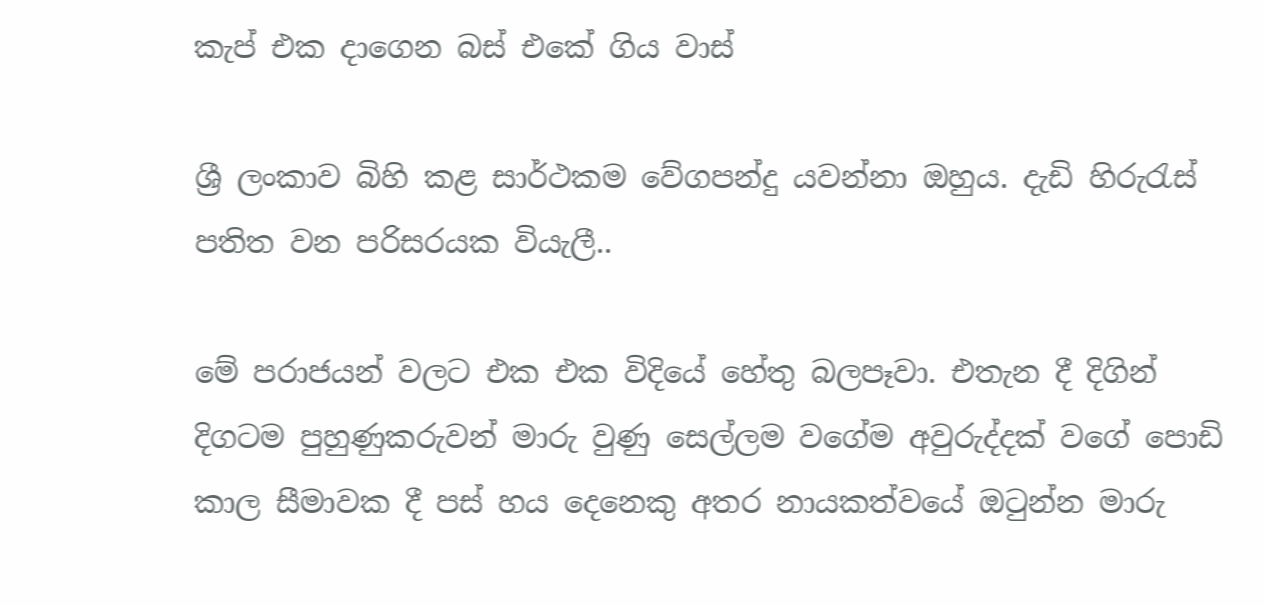කැප් එක දාගෙන බස් එකේ ගිය වාස්

ශ්‍රී ලංකාව බිහි කළ සාර්ථකම වේගපන්දු යවන්නා ඔහුය. දැඩි හිරුරැස් පතිත වන පරිසරයක වියැලී..

මේ පරාජයන් වලට එක එක විදියේ හේතු බලපෑවා. එතැන දී දිගින් දිගටම පුහුණුකරුවන් මාරු වුණු සෙල්ලම වගේම අවුරුද්දක් වගේ පොඩි කාල සීමාවක දී පස් හය දෙනෙකු අතර නායකත්වයේ ඔටුන්න මාරු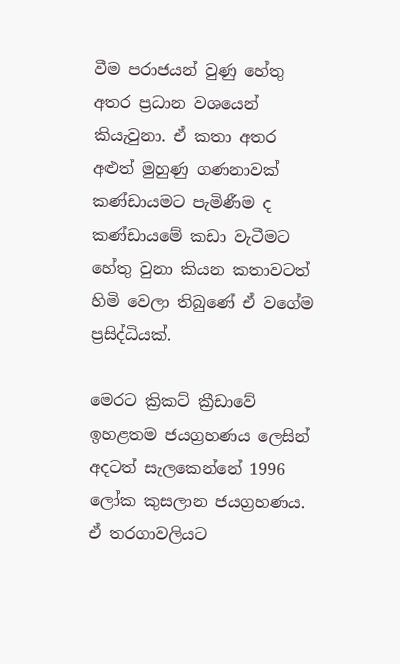වීම පරාජයන් වුණු හේතු අතර ප්‍රධාන වශයෙන් කියැවුනා. ඒ කතා අතර අළුත් මුහුණු ගණනාවක් කණ්ඩායමට පැමිණීම ද කණ්ඩායමේ කඩා වැටීමට හේතු වුනා කියන කතාවටත් හිමි වෙලා තිබුණේ ඒ වගේම ප්‍රසිද්ධියක්.

මෙරට ක්‍රිකට් ක්‍රීඩාවේ ඉහළතම ජයග්‍රහණය ලෙසින් අදටත් සැලකෙන්නේ 1996 ලෝක කුසලාන ජයග්‍රහණය. ඒ තරගාවලියට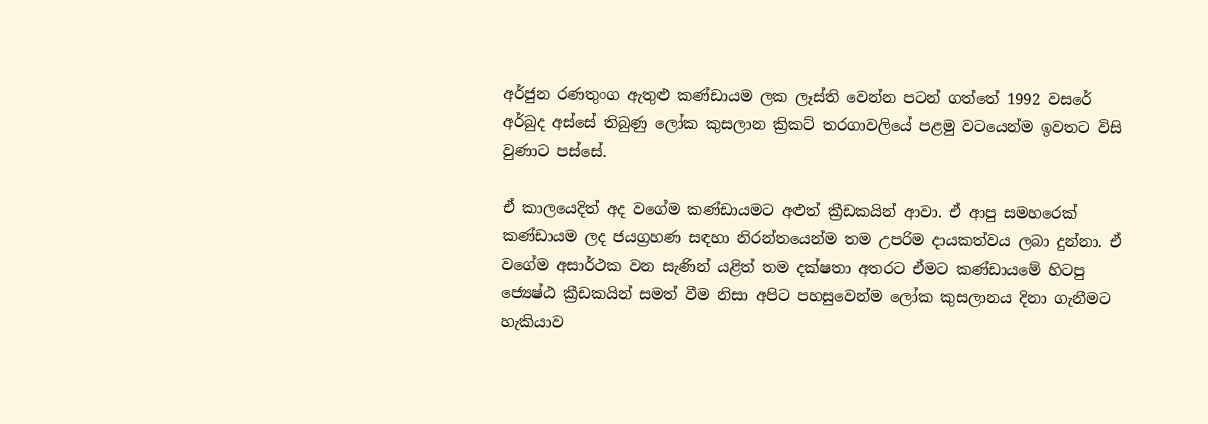අර්ජුන රණතුංග ඇතුළු කණ්ඩායම ලක ලෑස්ති වෙන්න පටන් ගත්තේ 1992 වසරේ අර්බුද අස්සේ තිබුණු ලෝක කුසලාන ක්‍රිකට් තරගාවලියේ පළමු වටයෙන්ම ඉවතට විසි වුණාට පස්සේ.

ඒ කාලයෙදිත් අද වගේම කණ්ඩායමට අළුත් ක්‍රීඩකයින් ආවා. ඒ ආපු සමහරෙක් කණ්ඩායම ලද ජයග්‍රහණ සඳහා නිරන්තයෙන්ම තම උපරිම දායකත්වය ලබා දුන්නා. ඒ වගේම අසාර්ථක වන සැණින් යළිත් තම දක්ෂතා අතරට ඒමට කණ්ඩායමේ හිටපු ජ්‍යෙෂ්ඨ ක්‍රීඩකයින් සමත් වීම නිසා අපිට පහසුවෙන්ම ලෝක කුසලානය දිනා ගැනීමට හැකියාව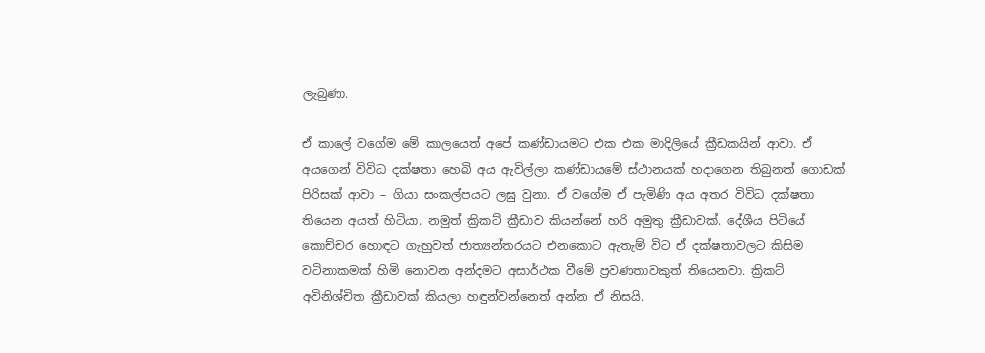ලැබුණා.

ඒ කාලේ වගේම මේ කාලයෙත් අපේ කණ්ඩායමට එක එක මාදිලියේ ක්‍රීඩකයින් ආවා. ඒ අයගෙන් විවිධ දක්ෂතා හෙබි අය ඇවිල්ලා කණ්ඩායමේ ස්ථානයක් හදාගෙන තිබුනත් ගොඩක් පිරිසක් ආවා – ගියා සංකල්පයට ලඝු වුනා. ඒ වගේම ඒ පැමිණි අය අතර විවිධ දක්ෂතා තියෙන අයත් හිටියා. නමුත් ක්‍රිකට් ක්‍රීඩාව කියන්නේ හරි අමුතු ක්‍රීඩාවක්. දේශීය පිටියේ කොච්චර හොඳට ගැහුවත් ජාත්‍යන්තරයට එනකොට ඇතැම් විට ඒ දක්ෂතාවලට කිසිම වටිනාකමක් හිමි නොවන අන්දමට අසාර්ථක වීමේ ප්‍රවණතාවකුත් තියෙනවා. ක්‍රිකට් අවිනිශ්චිත ක්‍රීඩාවක් කියලා හඳුන්වන්නෙත් අන්න ඒ නිසයි.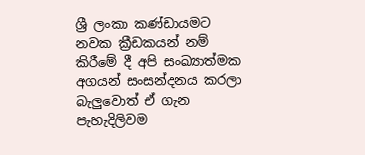ශ්‍රී ලංකා කණ්ඩායමට නවක ක්‍රීඩකයන් නම් කිරීමේ දී අපි සංඛ්‍යාත්මක අගයන් සංසන්දනය කරලා බැලුවොත් ඒ ගැන පැහැදිලිවම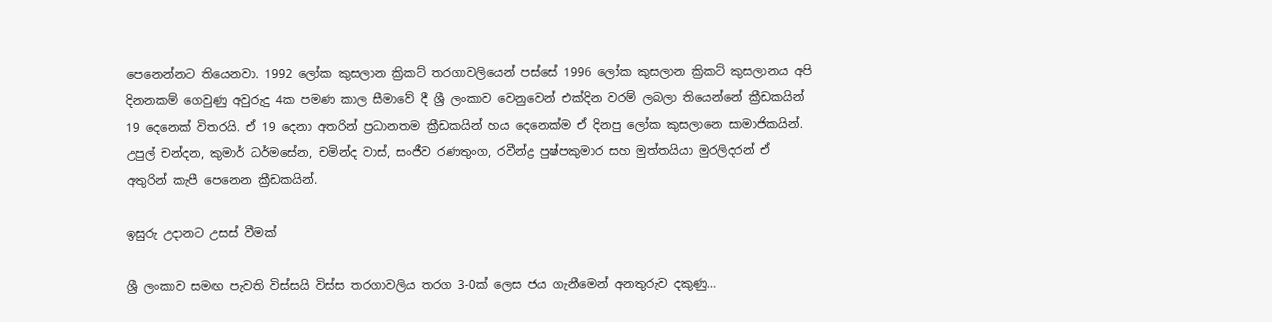පෙනෙන්නට තියෙනවා. 1992 ලෝක කුසලාන ක්‍රිකට් තරගාවලියෙන් පස්සේ 1996 ලෝක කුසලාන ක්‍රිකට් කුසලානය අපි දිනනකම් ගෙවුණු අවුරුදු 4ක පමණ කාල සීමාවේ දී ශ්‍රී ලංකාව වෙනුවෙන් එක්දින වරම් ලබලා තියෙන්නේ ක්‍රීඩකයින් 19 දෙනෙක් විතරයි. ඒ 19 දෙනා අතරින් ප්‍රධානතම ක්‍රීඩකයින් හය දෙනෙක්ම ඒ දිනපු ලෝක කුසලානෙ සාමාජිකයින්. උපුල් චන්දන, කුමාර් ධර්මසේන, චමින්ද වාස්, සංජීව රණතුංග, රවීන්ද්‍ර පුෂ්පකුමාර සහ මුත්තයියා මුරලිදරන් ඒ අතුරින් කැපී පෙනෙන ක්‍රීඩකයින්.

ඉසුරු උදානට උසස් වීමක්

ශ්‍රී ලංකාව සමඟ පැවති විස්සයි විස්ස තරගාවලිය තරග 3-0ක් ලෙස ජය ගැනීමෙන් අනතුරුව දකුණු…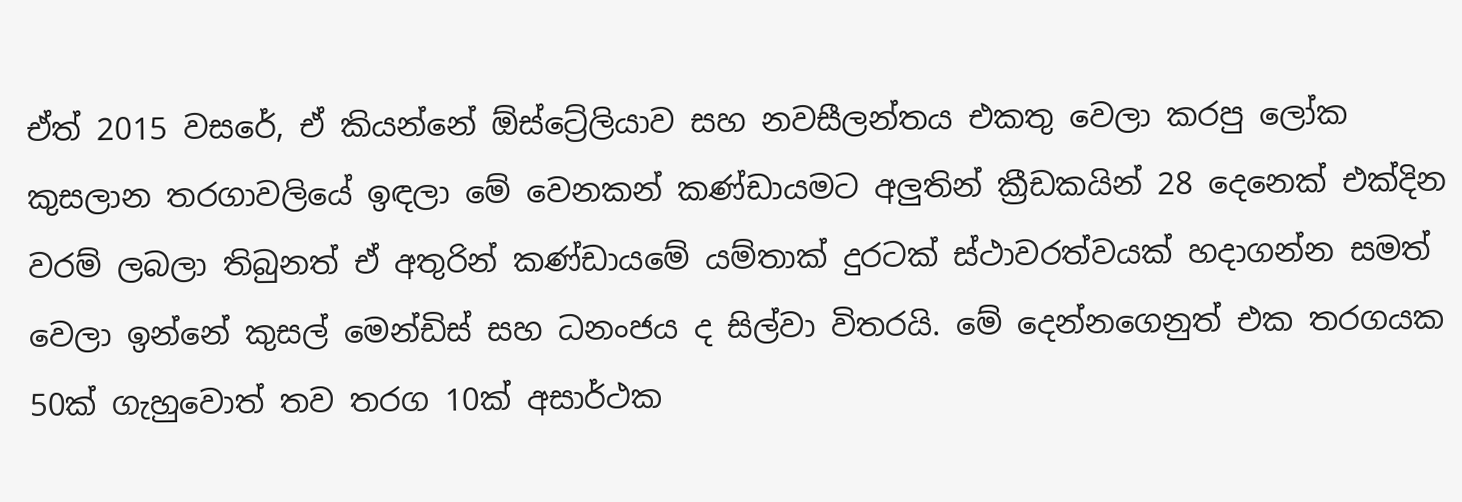ඒත් 2015 වසරේ, ඒ කියන්නේ ඕස්ට්‍රේලියාව සහ නවසීලන්තය එකතු වෙලා කරපු ලෝක කුසලාන තරගාවලියේ ඉඳලා මේ වෙනකන් කණ්ඩායමට අලුතින් ක්‍රීඩකයින් 28 දෙනෙක් එක්දින වරම් ලබලා තිබුනත් ඒ අතුරින් කණ්ඩායමේ යම්තාක් දුරටක් ස්ථාවරත්වයක් හදාගන්න සමත් වෙලා ඉන්නේ කුසල් මෙන්ඩිස් සහ ධනංජය ද සිල්වා විතරයි. මේ දෙන්නගෙනුත් එක තරගයක 50ක් ගැහුවොත් තව තරග 10ක් අසාර්ථක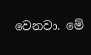වෙනවා. මේ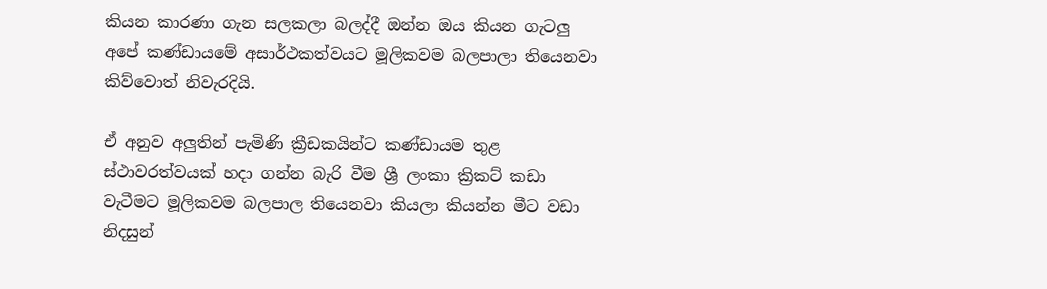කියන කාරණා ගැන සලකලා බලද්දී ඔන්න ඔය කියන ගැටලු අපේ කණ්ඩායමේ අසාර්ථකත්වයට මූලිකවම බලපාලා තියෙනවා කිව්වොත් නිවැරදියි.

ඒ අනුව අලුතින් පැමිණි ක්‍රීඩකයින්ට කණ්ඩායම තුළ ස්ථාවරත්වයක් හදා ගන්න බැරි වීම ශ්‍රී ලංකා ක්‍රිකට් කඩා වැටීමට මූලිකවම බලපාල තියෙනවා කියලා කියන්න මීට වඩා නිදසුන්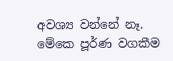අවශ්‍ය වන්නේ නෑ. මේකෙ පූර්ණ වගකීම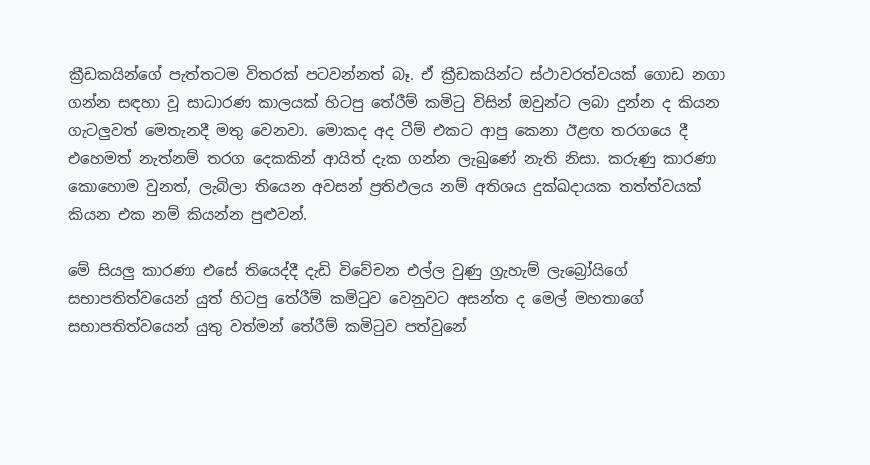ක්‍රීඩකයින්ගේ පැත්තටම විතරක් පටවන්නත් බෑ. ඒ ක්‍රීඩකයින්ට ස්ථාවරත්වයක් ගොඩ නගා ගන්න සඳහා වූ සාධාරණ කාලයක් හිටපු තේරීම් කමිටු විසින් ඔවුන්ට ලබා දුන්න ද කියන ගැටලුවත් මෙතැනදී මතු වෙනවා. මොකද අද ටීම් එකට ආපු කෙනා ඊළඟ තරගයෙ දී එහෙමත් නැත්නම් තරග දෙකකින් ආයිත් දැක ගන්න ලැබුණේ නැති නිසා. කරුණු කාරණා කොහොම වුනත්, ලැබිලා තියෙන අවසන් ප්‍රතිඵලය නම් අතිශය දුක්ඛදායක තත්ත්වයක් කියන එක නම් කියන්න පුළුවන්.

මේ සියලු කාරණා එසේ තියෙද්දී දැඩි විවේචන එල්ල වුණු ග්‍රැහැම් ලැබ්‍රෝයිගේ සභාපතිත්වයෙන් යුත් හිටපු තේරීම් කමිටුව වෙනුවට අසන්ත ද මෙල් මහතාගේ සභාපතිත්වයෙන් යුතු වත්මන් තේරීම් කමිටුව පත්වුනේ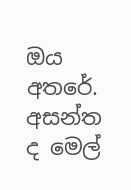ඔය අතරේ. අසන්ත ද මෙල්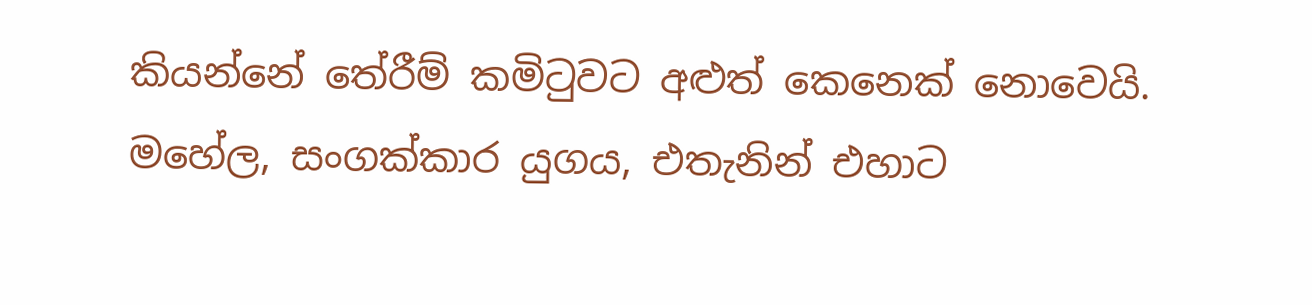කියන්නේ තේරීම් කමිටුවට අළුත් කෙනෙක් නොවෙයි. මහේල, සංගක්කාර යුගය, එතැනින් එහාට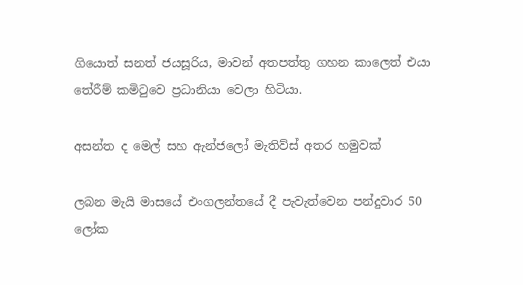ගියොත් සනත් ජයසූරිය, මාවන් අතපත්තු ගහන කාලෙත් එයා තේරීම් කමිටුවෙ ප්‍රධානියා වෙලා හිටියා.

අසන්ත ද මෙල් සහ ඇන්ජලෝ මැතිව්ස් අතර හමුවක්

ලබන මැයි මාසයේ එංගලන්තයේ දී පැවැත්වෙන පන්දුවාර 50 ලෝක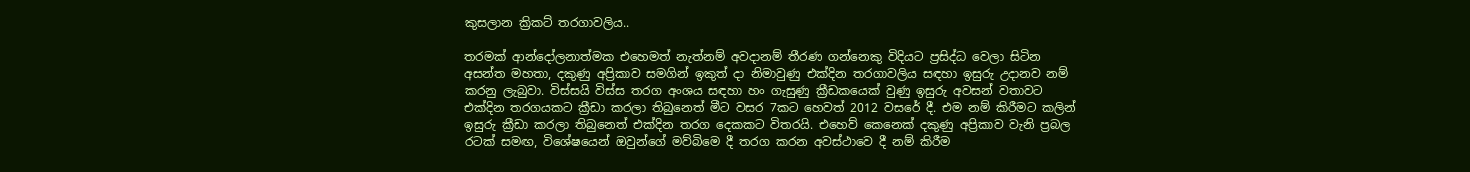කුසලාන ක්‍රිකට් තරගාවලිය..

තරමක් ආන්දෝලනාත්මක එහෙමත් නැත්නම් අවදානම් තීරණ ගන්නෙකු විදියට ප්‍රසිද්ධ වෙලා සිටින අසන්ත මහතා, දකුණු අප්‍රිකාව සමගින් ඉකුත් දා නිමාවුණු එක්දින තරගාවලිය සඳහා ඉසුරු උදානව නම් කරනු ලැබුවා. විස්සයි විස්ස තරග අංශය සඳහා හං ගැසුණු ක්‍රීඩකයෙක් වුණු ඉසුරු අවසන් වතාවට එක්දින තරගයකට ක්‍රීඩා කරලා තිබුනෙත් මීට වසර 7කට හෙවත් 2012 වසරේ දී. එම නම් කිරීමට කලින් ඉසුරු ක්‍රීඩා කරලා තිබුනෙත් එක්දින තරග දෙකකට විතරයි. එහෙව් කෙනෙක් දකුණු අප්‍රිකාව වැනි ප්‍රබල රටක් සමඟ, විශේෂයෙන් ඔවුන්ගේ මව්බිමෙ දී තරග කරන අවස්ථාවෙ දී නම් කිරීම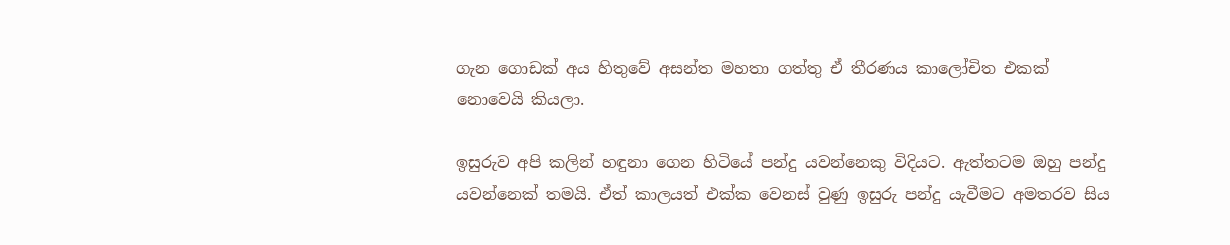ගැන ගොඩක් අය හිතුවේ අසන්ත මහතා ගත්තු ඒ තීරණය කාලෝචිත එකක් නොවෙයි කියලා.

ඉසුරුව අපි කලින් හඳුනා ගෙන හිටියේ පන්දු යවන්නෙකු විදියට. ඇත්තටම ඔහු පන්දු යවන්නෙක් තමයි. ඒත් කාලයත් එක්ක වෙනස් වුණු ඉසුරු පන්දු යැවීමට අමතරව සිය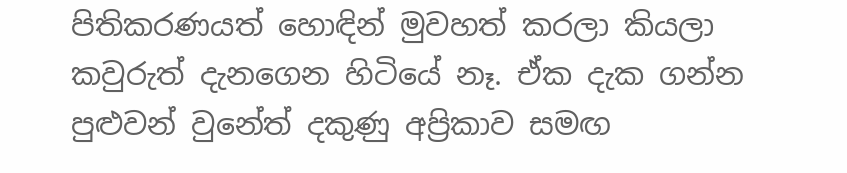පිතිකරණයත් හොඳින් මුවහත් කරලා කියලා කවුරුත් දැනගෙන හිටියේ නෑ. ඒක දැක ගන්න පුළුවන් වුනේත් දකුණු අප්‍රිකාව සමඟ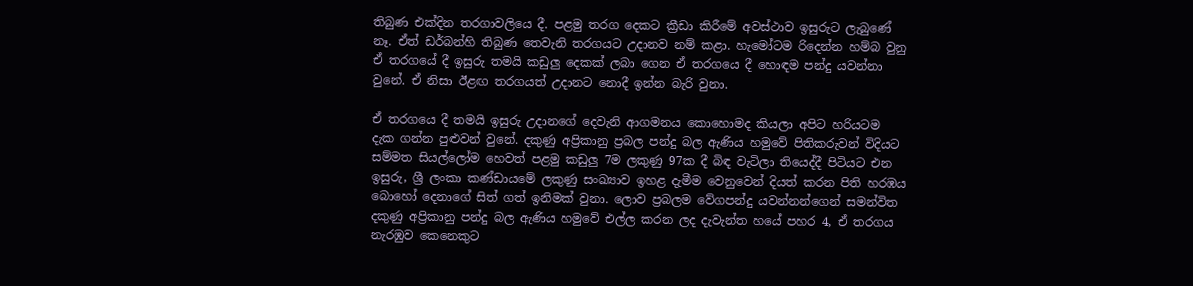තිබුණ එක්දින තරගාවලියෙ දී. පළමු තරග දෙකට ක්‍රීඩා කිරීමේ අවස්ථාව ඉසුරුට ලැබුණේ නෑ. ඒත් ඩර්බන්හි තිබුණ තෙවැනි තරගයට උදානව නම් කළා. හැමෝටම රිදෙන්න හම්බ වුනු ඒ තරගයේ දී ඉසුරු තමයි කඩුලු දෙකක් ලබා ගෙන ඒ තරගයෙ දී හොඳම පන්දු යවන්නා වුනේ. ඒ නිසා ඊළඟ තරගයත් උදානට නොදී ඉන්න බැරි වුනා.

ඒ තරගයෙ දී තමයි ඉසුරු උදානගේ දෙවැනි ආගමනය කොහොමද කියලා අපිට හරියටම දැක ගන්න පුළුවන් වුනේ. දකුණු අප්‍රිකානු ප්‍රබල පන්දු බල ඇණිය හමුවේ පිතිකරුවන් විදියට සම්මත සියල්ලෝම හෙවත් පළමු කඩුලු 7ම ලකුණු 97ක දී බිඳ වැටිලා තියෙද්දී පිටියට එන ඉසුරු, ශ්‍රී ලංකා කණ්ඩායමේ ලකුණු සංඛ්‍යාව ඉහළ දැමීම වෙනුවෙන් දියත් කරන පිති හරඹය බොහෝ දෙනාගේ සිත් ගත් ඉනිමක් වුනා. ලොව ප්‍රබලම වේගපන්දු යවන්නන්ගෙන් සමන්විත දකුණු අප්‍රිකානු පන්දු බල ඇණිය හමුවේ එල්ල කරන ලද දැවැන්ත හයේ පහර 4, ඒ තරගය නැරඹුව කෙනෙකුට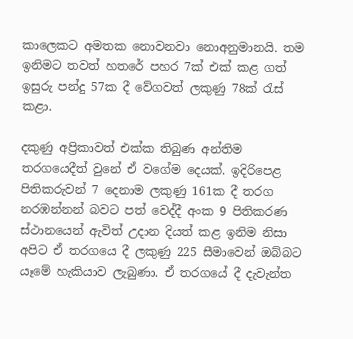කාලෙකට අමතක නොවනවා නොඅනුමානයි. තම ඉනිමට තවත් හතරේ පහර 7ක් එක් කළ ගත් ඉසුරු පන්දු 57ක දී වේගවත් ලකුණු 78ක් රැස් කළා.

දකුණු අප්‍රිකාවත් එක්ක තිබුණ අන්තිම තරගයෙදීත් වුනේ ඒ වගේම දෙයක්. ඉදිරිපෙළ පිතිකරුවන් 7 දෙනාම ලකුණු 161ක දී තරග නරඹන්නන් බවට පත් වෙද්දී අංක 9 පිතිකරණ ස්ථානයෙන් ඇවිත් උදාන දියත් කළ ඉනිම නිසා අපිට ඒ තරගයෙ දී ලකුණු 225 සීමාවෙන් ඔබ්බට යෑමේ හැකියාව ලැබුණා. ඒ තරගයේ දී දැවැන්ත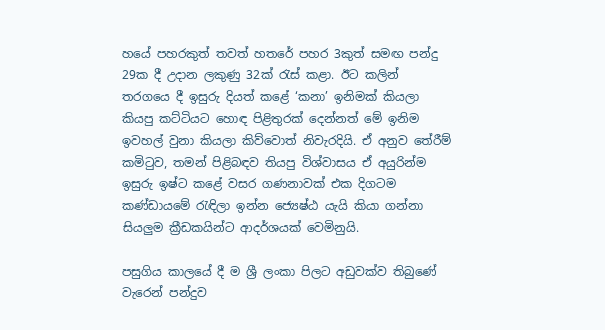හයේ පහරකුත් තවත් හතරේ පහර 3කුත් සමඟ පන්දු 29ක දී උදාන ලකුණු 32ක් රැස් කළා. ඊට කලින් තරගයෙ දී ඉසුරු දියත් කළේ ‘කනා’ ඉනිමක් කියලා කියපු කට්ටියට හොඳ පිළිතුරක් දෙන්නත් මේ ඉනිම ඉවහල් වුනා කියලා කිව්වොත් නිවැරදියි. ඒ අනුව තේරීම් කමිටුව, තමන් පිළිබඳව තියපු විශ්වාසය ඒ අයුරින්ම ඉසුරු ඉෂ්ට කළේ වසර ගණනාවක් එක දිගටම කණ්ඩායමේ රැඳිලා ඉන්න ජ්‍යෙෂ්ඨ යැයි කියා ගන්නා සියලුම ක්‍රීඩකයින්ට ආදර්ශයක් වෙමිනුයි.

පසුගිය කාලයේ දී ම ශ්‍රී ලංකා පිලට අඩුවක්ව තිබුණේ වැරෙන් පන්දුව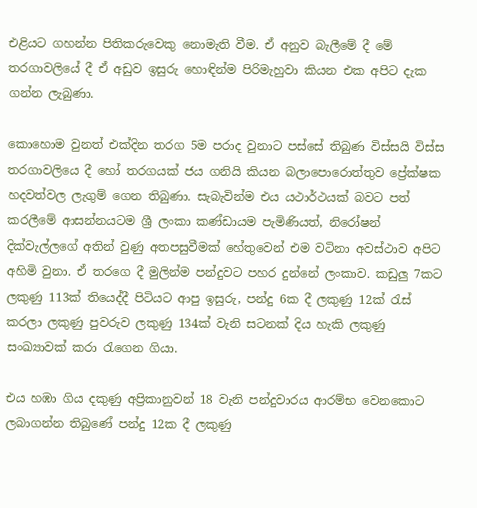එළියට ගහන්න පිතිකරුවෙකු නොමැති වීම. ඒ අනුව බැලීමේ දී මේ තරගාවලියේ දී ඒ අඩුව ඉසුරු හොඳින්ම පිරිමැහුවා කියන එක අපිට දැක ගන්න ලැබුණා.

කොහොම වුනත් එක්දින තරග 5ම පරාද වුනාට පස්සේ තිබුණ විස්සයි විස්ස තරගාවලියෙ දී හෝ තරගයක් ජය ගනියි කියන බලාපොරොත්තුව ප්‍රේක්ෂක හදවත්වල ලැගුම් ගෙන තිබුණා. සැබැවින්ම එය යථාර්ථයක් බවට පත් කරලීමේ ආසන්නයටම ශ්‍රී ලංකා කණ්ඩායම පැමිණියත්, නිරෝෂන් දික්වැල්ලගේ අතින් වුණු අතපසුවීමක් හේතුවෙන් එම වටිනා අවස්ථාව අපිට අහිමි වුනා. ඒ තරගෙ දී මුලින්ම පන්දුවට පහර දුන්නේ ලංකාව. කඩුලු 7කට ලකුණු 113ක් තියෙද්දී පිටියට ආපු ඉසුරු, පන්දු 6ක දී ලකුණු 12ක් රැස් කරලා ලකුණු පුවරුව ලකුණු 134ක් වැනි සටනක් දිය හැකි ලකුණු සංඛ්‍යාවක් කරා රැගෙන ගියා.

එය හඹා ගිය දකුණු අප්‍රිකානුවන් 18 වැනි පන්දුවාරය ආරම්භ වෙනකොට ලබාගන්න තිබුණේ පන්දු 12ක දී ලකුණු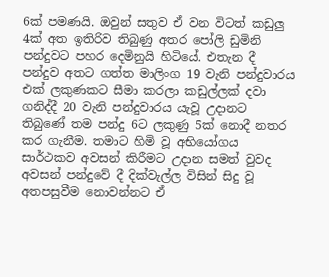6ක් පමණයි. ඔවුන් සතුව ඒ වන විටත් කඩුලු 4ක් අත ඉතිරිව තිබුණු අතර පෝලි ඩුමිනි පන්දුවට පහර දෙමිනුයි හිටියේ. එතැන දී පන්දුව අතට ගත්ත මාලිංග 19 වැනි පන්දුවාරය එක් ලකුණකට සීමා කරලා කඩුල්ලක් දවා ගනිද්දී 20 වැනි පන්දුවාරය යැවූ උදානට තිබුණේ තම පන්දු 6ට ලකුණු 5ක් නොදී නතර කර ගැනීම. තමාට හිමි වූ අභියෝගය සාර්ථකව අවසන් කිරීමට උදාන සමත් වුවද අවසන් පන්දුවේ දී දික්වැල්ල විසින් සිදු වූ අතපසුවීම නොවන්නට ඒ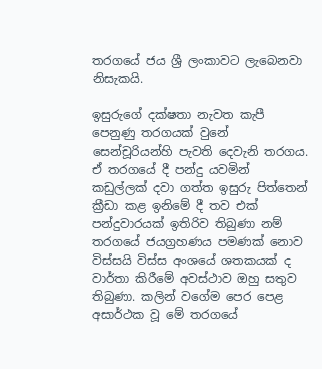තරගයේ ජය ශ්‍රී ලංකාවට ලැබෙනවා නිසැකයි.

ඉසුරුගේ දක්ෂතා නැවත කැපී පෙනුණු තරගයක් වුනේ සෙන්චූරියන්හි පැවති දෙවැනි තරගය. ඒ තරගයේ දී පන්දු යවමින් කඩුල්ලක් දවා ගත්ත ඉසුරු පිත්තෙන් ක්‍රීඩා කළ ඉනිමේ දී තව එක් පන්දුවාරයක් ඉතිරිව තිබුණා නම් තරගයේ ජයග්‍රහණය පමණක් නොව විස්සයි විස්ස අංශයේ ශතකයක් ද වාර්තා කිරීමේ අවස්ථාව ඔහු සතුව තිබුණා. කලින් වගේම පෙර පෙළ අසාර්ථක වූ මේ තරගයේ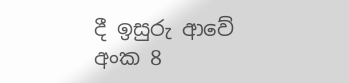දී ඉසුරු ආවේ අංක 8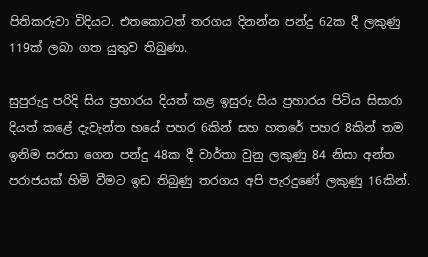පිතිකරුවා විදියට. එතකොටත් තරගය දිනන්න පන්දු 62ක දී ලකුණු 119ක් ලබා ගත යුතුව තිබුණා.

සුපුරුදු පරිදි සිය ප්‍රහාරය දියත් කළ ඉසුරු සිය ප්‍රහාරය පිටිය සිසාරා දියත් කළේ දැවැන්ත හයේ පහර 6කින් සහ හතරේ පහර 8කින් තම ඉනිම සරසා ගෙන පන්දු 48ක දී වාර්තා වුනු ලකුණු 84 නිසා අන්ත පරාජයක් හිමි වීමට ඉඩ තිබුණු තරගය අපි පැරදුණේ ලකුණු 16කින්.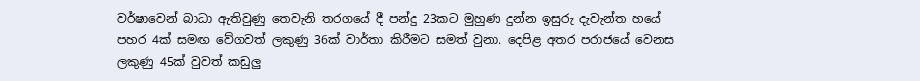වර්ෂාවෙන් බාධා ඇතිවුණු තෙවැනි තරගයේ දී පන්දු 23කට මුහුණ දුන්න ඉසුරු දැවැන්ත හයේ පහර 4ක් සමඟ වේගවත් ලකුණු 36ක් වාර්තා කිරීමට සමත් වුනා. දෙපිළ අතර පරාජයේ වෙනස ලකුණු 45ක් වුවත් කඩුලු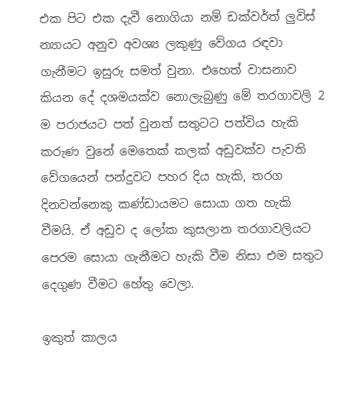එක පිට එක දැවී නොගියා නම් ඩක්වර්ත් ලුවිස් න්‍යායට අනුව අවශ්‍ය ලකුණු වේගය රඳවා ගැනීමට ඉසුරු සමත් වුනා. එහෙත් වාසනාව කියන දේ දශමයක්ව නොලැබුණු මේ තරගාවලි 2 ම පරාජයට පත් වුනත් සතුටට පත්විය හැකි කරුණ වුනේ මෙතෙක් කලක් අඩුවක්ව පැවති වේගයෙන් පන්දුවට පහර දිය හැකි, තරග දිනවන්නෙකු කණ්ඩායමට සොයා ගත හැකි වීමයි. ඒ අඩුව ද ලෝක කුසලාන තරගාවලියට පෙරම සොයා ගැනීමට හැකි වීම නිසා එම සතුට දෙගුණ වීමට හේතු වෙලා.

ඉකුත් කාලය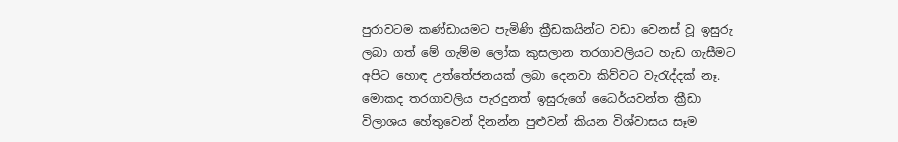පුරාවටම කණ්ඩායමට පැමිණි ක්‍රීඩකයින්ට වඩා වෙනස් වූ ඉසුරු ලබා ගත් මේ ගැම්ම ලෝක කුසලාන තරගාවලියට හැඩ ගැසීමට අපිට හොඳ උත්තේජනයක් ලබා දෙනවා කිව්වට වැරැද්දක් නෑ. මොකද තරගාවලිය පැරදුනත් ඉසුරුගේ ධෛර්යවන්ත ක්‍රීඩා විලාශය හේතුවෙන් දිනන්න පුළුවන් කියන විශ්වාසය සෑම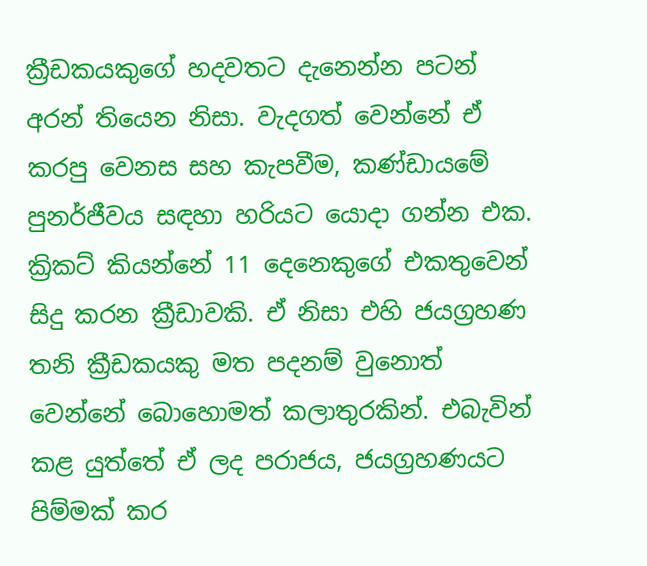ක්‍රීඩකයකුගේ හදවතට දැනෙන්න පටන් අරන් තියෙන නිසා. වැදගත් වෙන්නේ ඒ කරපු වෙනස සහ කැපවීම, කණ්ඩායමේ පුනර්ජීවය සඳහා හරියට යොදා ගන්න එක. ක්‍රිකට් කියන්නේ 11 දෙනෙකුගේ එකතුවෙන් සිදු කරන ක්‍රීඩාවකි. ඒ නිසා එහි ජයග්‍රහණ තනි ක්‍රීඩකයකු මත පදනම් වුනොත් වෙන්නේ බොහොමත් කලාතුරකින්. එබැවින් කළ යුත්තේ ඒ ලද පරාජය, ජයග්‍රහණයට පිම්මක් කර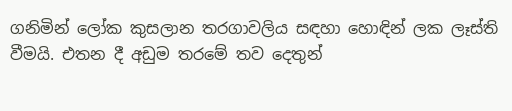ගනිමින් ලෝක කුසලාන තරගාවලිය සඳහා හොඳින් ලක ලෑස්ති වීමයි. එතන දී අඩුම තරමේ තව දෙතුන්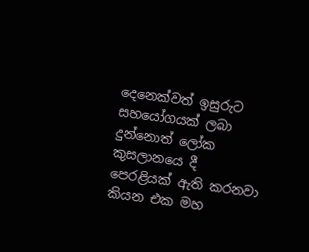දෙනෙක්වත් ඉසුරුට සහයෝගයක් ලබා දුන්නොත් ලෝක කුසලානයෙ දී පෙරළියක් ඇති කරනවා කියන එක මහ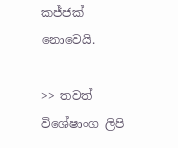කජ්ජක් නොවෙයි.

>> තවත් විශේෂාංග ලිපි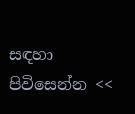සඳහා පිවිසෙන්න <<